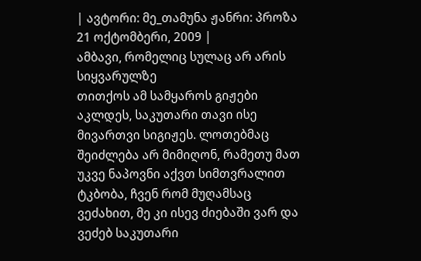| ავტორი: მე_თამუნა ჟანრი: პროზა 21 ოქტომბერი, 2009 |
ამბავი, რომელიც სულაც არ არის სიყვარულზე
თითქოს ამ სამყაროს გიჟები აკლდეს, საკუთარი თავი ისე მივართვი სიგიჟეს. ლოთებმაც შეიძლება არ მიმიღონ, რამეთუ მათ უკვე ნაპოვნი აქვთ სიმთვრალით ტკბობა, ჩვენ რომ მუღამსაც ვეძახით, მე კი ისევ ძიებაში ვარ და ვეძებ საკუთარი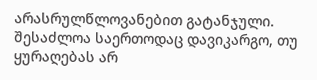არასრულწლოვანებით გატანჯული. შესაძლოა საერთოდაც დავიკარგო, თუ ყურაღებას არ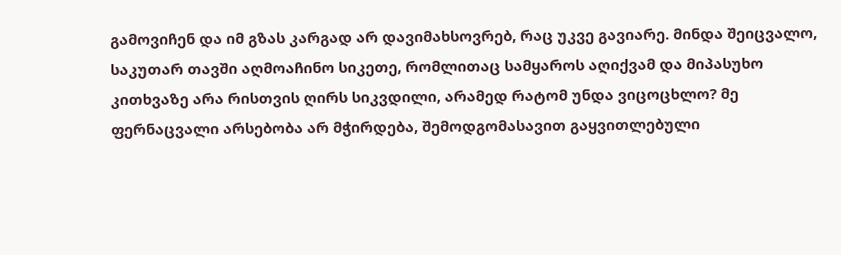გამოვიჩენ და იმ გზას კარგად არ დავიმახსოვრებ, რაც უკვე გავიარე. მინდა შეიცვალო, საკუთარ თავში აღმოაჩინო სიკეთე, რომლითაც სამყაროს აღიქვამ და მიპასუხო კითხვაზე არა რისთვის ღირს სიკვდილი, არამედ რატომ უნდა ვიცოცხლო? მე ფერნაცვალი არსებობა არ მჭირდება, შემოდგომასავით გაყვითლებული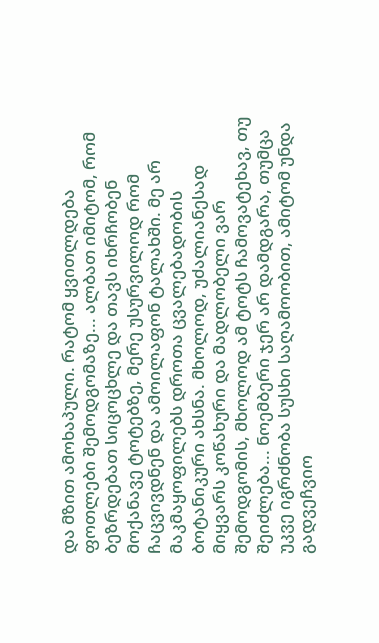და მზით ამოხაპული. რატომ ყვითლდება ფოთლები შემოდგომაზე... ალბათ იმიტომ, რომ ბეზრდებათ სიცოცხლე და თავს იხრჩობენ მოქანავე ტოტებზე, მერე უსურვილოდ რომ ჩაცვივდნენ და ამოილაფონ ტალახში. მე არ მაკმაყოფილებს დროთა ცვალებადობის ბოტანიკური ახსნა. მხოლოდ, უძალიანესად მიყვარს კოწახური და მადლობელი ვარ შემოდგომის, მხოლოდ ამ ტოტს ჩამოვატეხავ, თუ შეიძლება... ნოემბერი ჯერ არ დამდგარა, თუმცა უკვე იგრძნობა სუსხი საღამოობით, ამიტომ უნდა გადვეჩვიო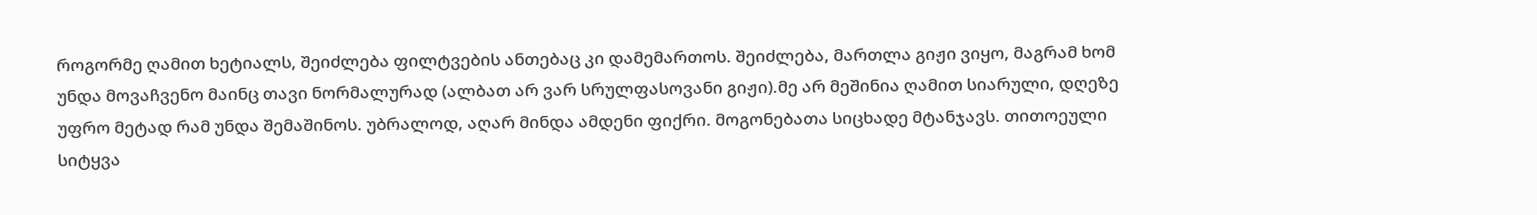როგორმე ღამით ხეტიალს, შეიძლება ფილტვების ანთებაც კი დამემართოს. შეიძლება, მართლა გიჟი ვიყო, მაგრამ ხომ უნდა მოვაჩვენო მაინც თავი ნორმალურად (ალბათ არ ვარ სრულფასოვანი გიჟი).მე არ მეშინია ღამით სიარული, დღეზე უფრო მეტად რამ უნდა შემაშინოს. უბრალოდ, აღარ მინდა ამდენი ფიქრი. მოგონებათა სიცხადე მტანჯავს. თითოეული სიტყვა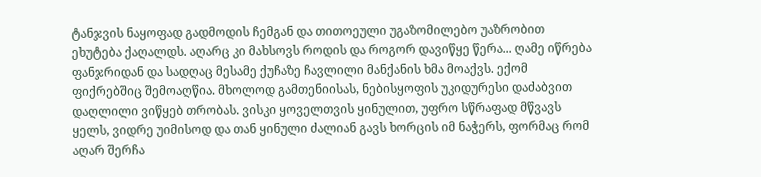ტანჯვის ნაყოფად გადმოდის ჩემგან და თითოეული უგაზომილებო უაზრობით ეხუტება ქაღალდს. აღარც კი მახსოვს როდის და როგორ დავიწყე წერა... ღამე იწრება ფანჯრიდან და სადღაც მესამე ქუჩაზე ჩავლილი მანქანის ხმა მოაქვს. ექომ ფიქრებშიც შემოაღწია. მხოლოდ გამთენიისას, ნებისყოფის უკიდურესი დაძაბვით დაღლილი ვიწყებ თრობას. ვისკი ყოველთვის ყინულით, უფრო სწრაფად მწვავს ყელს, ვიდრე უიმისოდ და თან ყინული ძალიან გავს ხორცის იმ ნაჭერს, ფორმაც რომ აღარ შერჩა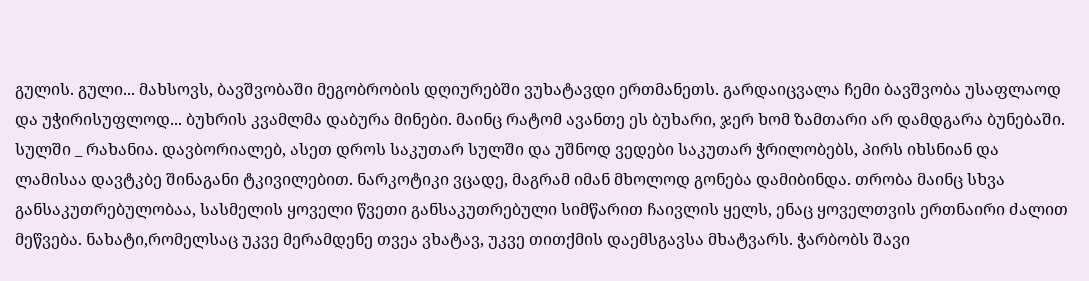გულის. გული... მახსოვს, ბავშვობაში მეგობრობის დღიურებში ვუხატავდი ერთმანეთს. გარდაიცვალა ჩემი ბავშვობა უსაფლაოდ და უჭირისუფლოდ... ბუხრის კვამლმა დაბურა მინები. მაინც რატომ ავანთე ეს ბუხარი, ჯერ ხომ ზამთარი არ დამდგარა ბუნებაში. სულში _ რახანია. დავბორიალებ, ასეთ დროს საკუთარ სულში და უშნოდ ვედები საკუთარ ჭრილობებს, პირს იხსნიან და ლამისაა დავტკბე შინაგანი ტკივილებით. ნარკოტიკი ვცადე, მაგრამ იმან მხოლოდ გონება დამიბინდა. თრობა მაინც სხვა განსაკუთრებულობაა, სასმელის ყოველი წვეთი განსაკუთრებული სიმწარით ჩაივლის ყელს, ენაც ყოველთვის ერთნაირი ძალით მეწვება. ნახატი,რომელსაც უკვე მერამდენე თვეა ვხატავ, უკვე თითქმის დაემსგავსა მხატვარს. ჭარბობს შავი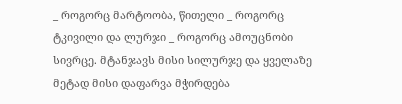_ როგორც მარტოობა, წითელი _ როგორც ტკივილი და ლურჯი _ როგორც ამოუცნობი სივრცე. მტანჯავს მისი სილურჯე და ყველაზე მეტად მისი დაფარვა მჭირდება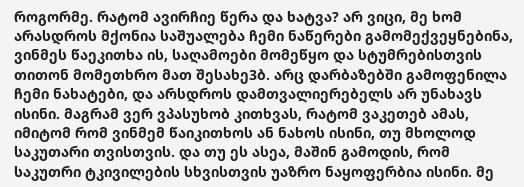როგორმე. რატომ ავირჩიე წერა და ხატვა? არ ვიცი, მე ხომ არასდროს მქონია საშუალება ჩემი ნაწერები გამომექვეყნებინა, ვინმეს წაეკითხა ის, საღამოები მომეწყო და სტუმრებისთვის თითონ მომეთხრო მათ შესახე3ბ. არც დარბაზებში გამოფენილა ჩემი ნახატები, და არსდროს დამთვალიერებელს არ უნახავს ისინი. მაგრამ ვერ ვპასუხობ კითხვას, რატომ ვაკეთებ ამას, იმიტომ რომ ვინმემ წაიკითხოს ან ნახოს ისინი, თუ მხოლოდ საკუთარი თვისთვის. და თუ ეს ასეა, მაშინ გამოდის, რომ საკუთრი ტკივილების სხვისთვის უაზრო ნაყოფერბია ისინი. მე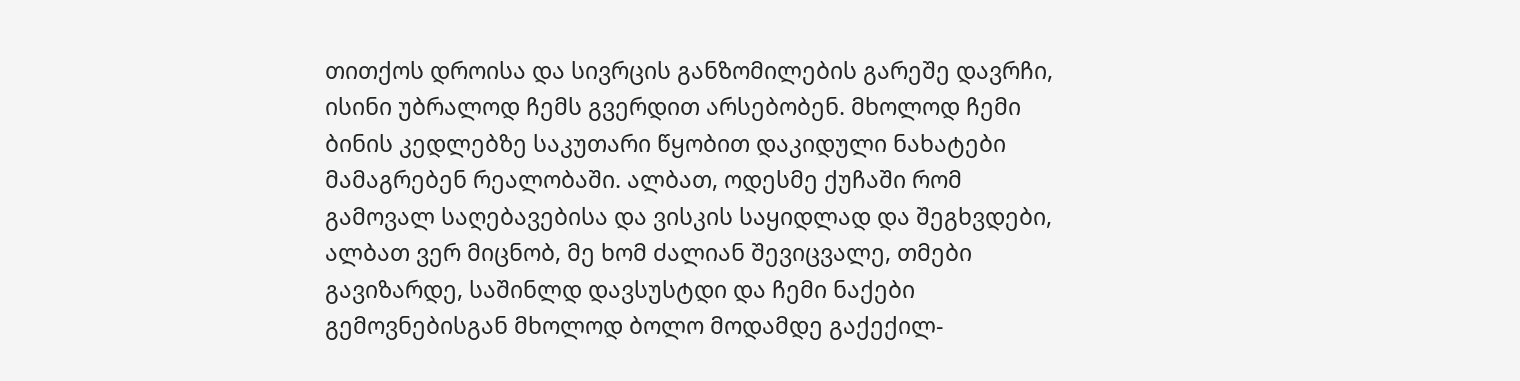თითქოს დროისა და სივრცის განზომილების გარეშე დავრჩი, ისინი უბრალოდ ჩემს გვერდით არსებობენ. მხოლოდ ჩემი ბინის კედლებზე საკუთარი წყობით დაკიდული ნახატები მამაგრებენ რეალობაში. ალბათ, ოდესმე ქუჩაში რომ გამოვალ საღებავებისა და ვისკის საყიდლად და შეგხვდები, ალბათ ვერ მიცნობ, მე ხომ ძალიან შევიცვალე, თმები გავიზარდე, საშინლდ დავსუსტდი და ჩემი ნაქები გემოვნებისგან მხოლოდ ბოლო მოდამდე გაქექილ-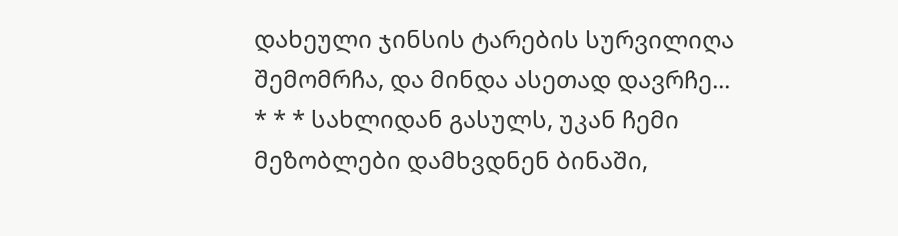დახეული ჯინსის ტარების სურვილიღა შემომრჩა, და მინდა ასეთად დავრჩე...
* * * სახლიდან გასულს, უკან ჩემი მეზობლები დამხვდნენ ბინაში,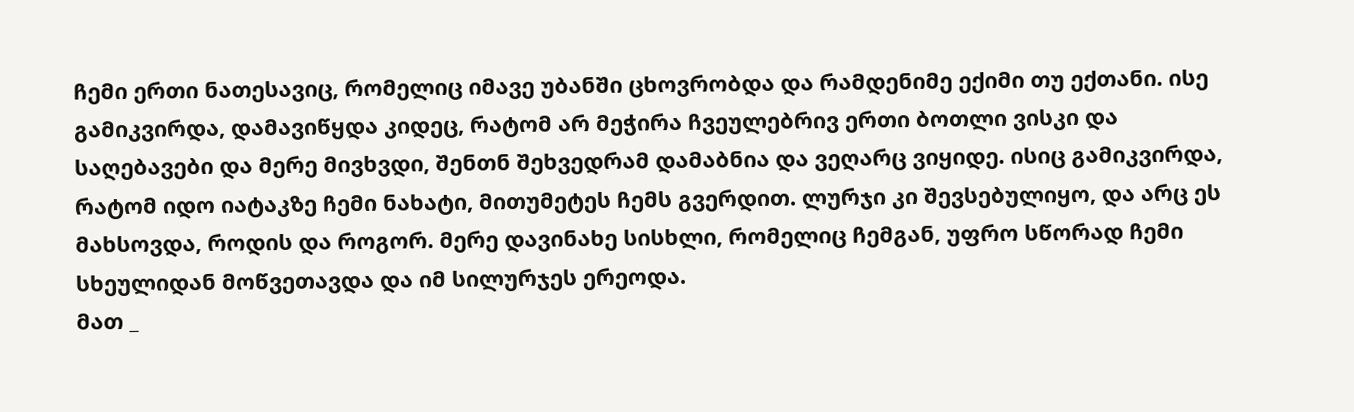ჩემი ერთი ნათესავიც, რომელიც იმავე უბანში ცხოვრობდა და რამდენიმე ექიმი თუ ექთანი. ისე გამიკვირდა, დამავიწყდა კიდეც, რატომ არ მეჭირა ჩვეულებრივ ერთი ბოთლი ვისკი და საღებავები და მერე მივხვდი, შენთნ შეხვედრამ დამაბნია და ვეღარც ვიყიდე. ისიც გამიკვირდა, რატომ იდო იატაკზე ჩემი ნახატი, მითუმეტეს ჩემს გვერდით. ლურჯი კი შევსებულიყო, და არც ეს მახსოვდა, როდის და როგორ. მერე დავინახე სისხლი, რომელიც ჩემგან, უფრო სწორად ჩემი სხეულიდან მოწვეთავდა და იმ სილურჯეს ერეოდა.
მათ _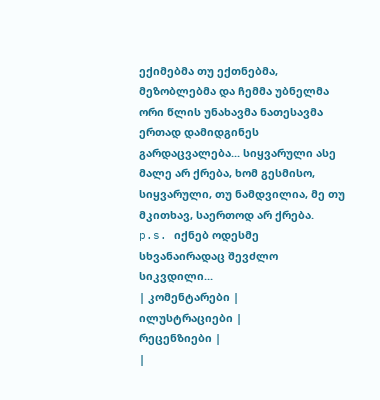ექიმებმა თუ ექთნებმა, მეზობლებმა და ჩემმა უბნელმა ორი წლის უნახავმა ნათესავმა ერთად დამიდგინეს გარდაცვალება... სიყვარული ასე მალე არ ქრება, ხომ გესმისო, სიყვარული, თუ ნამდვილია, მე თუ მკითხავ, საერთოდ არ ქრება.
p.s. იქნებ ოდესმე სხვანაირადაც შევძლო სიკვდილი...
| კომენტარები |
ილუსტრაციები |
რეცენზიები |
|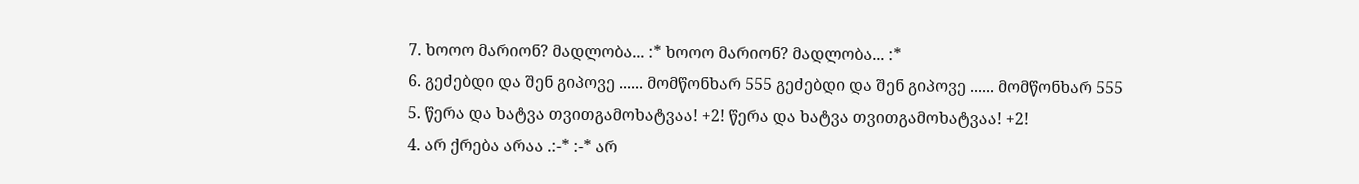7. ხოოო მარიონ? მადლობა... :* ხოოო მარიონ? მადლობა... :*
6. გეძებდი და შენ გიპოვე ...... მომწონხარ 555 გეძებდი და შენ გიპოვე ...... მომწონხარ 555
5. წერა და ხატვა თვითგამოხატვაა! +2! წერა და ხატვა თვითგამოხატვაა! +2!
4. არ ქრება არაა .:-* :-* არ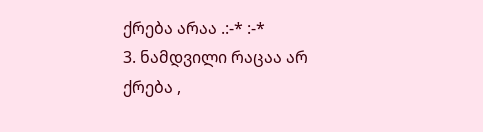ქრება არაა .:-* :-*
3. ნამდვილი რაცაა არ ქრება ,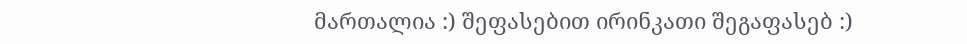მართალია :) შეფასებით ირინკათი შეგაფასებ :)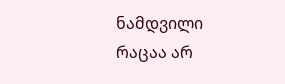ნამდვილი რაცაა არ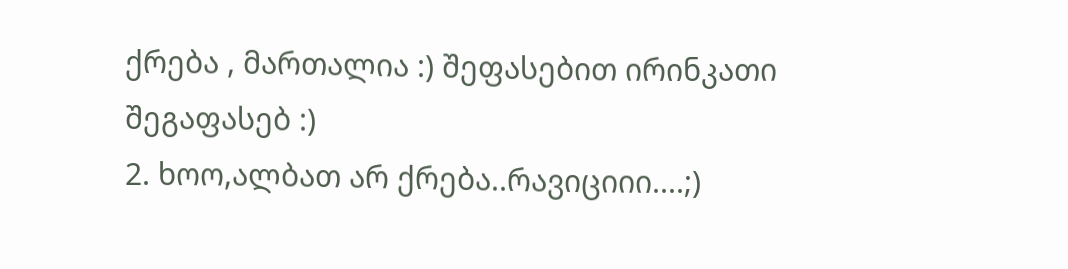ქრება , მართალია :) შეფასებით ირინკათი შეგაფასებ :)
2. ხოო,ალბათ არ ქრება..რავიციიი....;)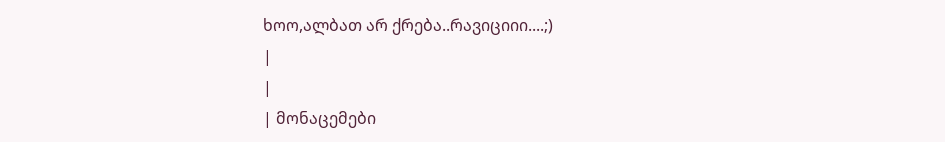ხოო,ალბათ არ ქრება..რავიციიი....;)
|
|
| მონაცემები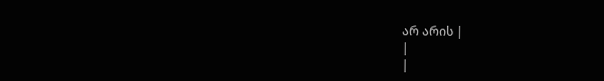არ არის |
|
|